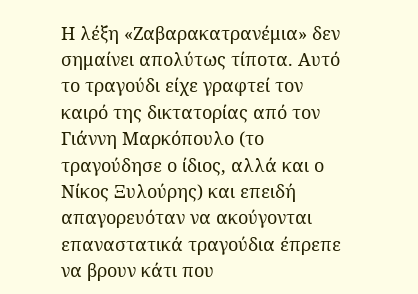Η λέξη «Ζαβαρακατρανέμια» δεν σημαίνει απολύτως τίποτα. Αυτό το τραγούδι είχε γραφτεί τον καιρό της δικτατορίας από τον Γιάννη Μαρκόπουλο (το τραγούδησε ο ίδιος, αλλά και ο Νίκος Ξυλούρης) και επειδή απαγορευόταν να ακούγονται επαναστατικά τραγούδια έπρεπε να βρουν κάτι που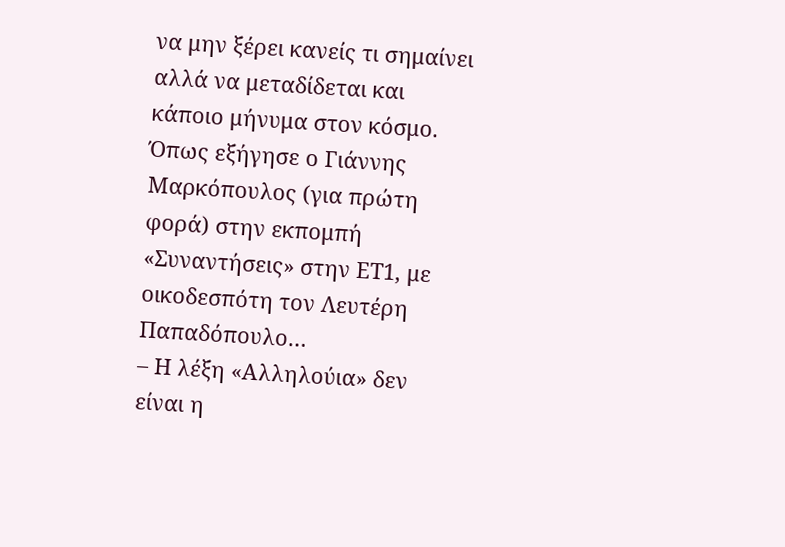να μην ξέρει κανείς τι σημαίνει αλλά να μεταδίδεται και κάποιο μήνυμα στον κόσμο.
Όπως εξήγησε ο Γιάννης Μαρκόπουλος (για πρώτη φορά) στην εκπομπή «Συναντήσεις» στην ΕΤ1, με οικοδεσπότη τον Λευτέρη Παπαδόπουλο…
– Η λέξη «Αλληλούια» δεν είναι η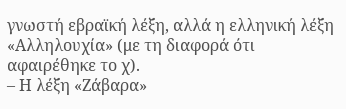γνωστή εβραϊκή λέξη, αλλά η ελληνική λέξη «Αλληλουχία» (με τη διαφορά ότι αφαιρέθηκε το χ).
– Η λέξη «Ζάβαρα»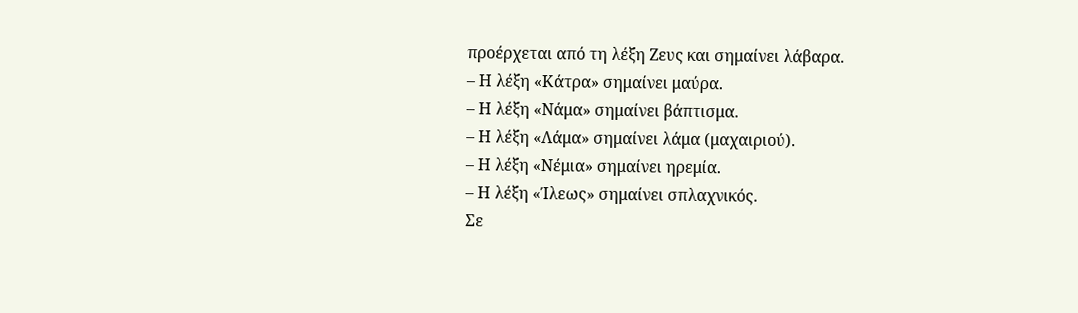προέρχεται από τη λέξη Ζευς και σημαίνει λάβαρα.
– Η λέξη «Κάτρα» σημαίνει μαύρα.
– Η λέξη «Νάμα» σημαίνει βάπτισμα.
– Η λέξη «Λάμα» σημαίνει λάμα (μαχαιριού).
– Η λέξη «Νέμια» σημαίνει ηρεμία.
– Η λέξη «Ίλεως» σημαίνει σπλαχνικός.
Σε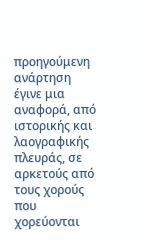προηγούμενη ανάρτηση έγινε μια αναφορά, από ιστορικής και λαογραφικής πλευράς, σε αρκετούς από τους χορούς που χορεύονται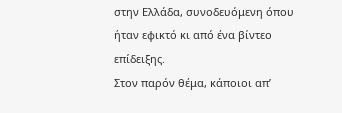στην Ελλάδα, συνοδευόμενη όπου ήταν εφικτό κι από ένα βίντεο επίδειξης.
Στον παρόν θέμα, κάποιοι απ’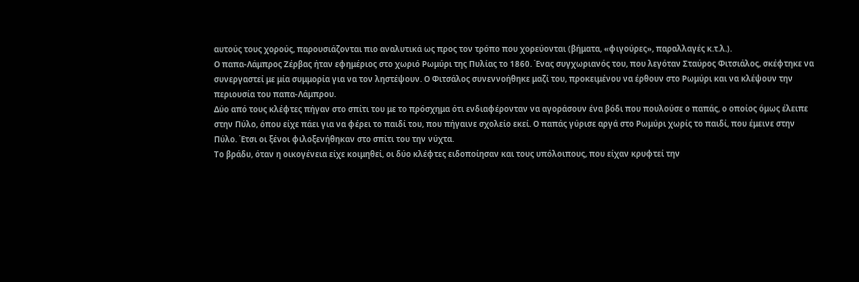αυτούς τους χορούς, παρουσιάζονται πιο αναλυτικά ως προς τον τρόπο που χορεύονται (βήματα, «φιγούρες», παραλλαγές κ.τ.λ.).
Ο παπα-Λάμπρος Ζέρβας ήταν εφημέριος στο χωριό Ρωμύρι της Πυλίας το 1860. Ένας συγχωριανός του, που λεγόταν Σταύρος Φιτσιάλος, σκέφτηκε να συνεργαστεί με μία συμμορία για να τον ληστέψουν. Ο Φιτσάλος συνεννοήθηκε μαζί του, προκειμένου να έρθουν στο Ρωμύρι και να κλέψουν την περιουσία του παπα-Λάμπρου.
Δύο από τους κλέφτες πήγαν στο σπίτι του με το πρόσχημα ότι ενδιαφέρονταν να αγοράσουν ένα βόδι που πουλούσε ο παπάς, ο οποίος όμως έλειπε στην Πύλο, όπου είχε πάει για να φέρει το παιδί του, που πήγαινε σχολείο εκεί. Ο παπάς γύρισε αργά στο Ρωμύρι χωρίς το παιδί, που έμεινε στην Πύλο. Έτσι οι ξένοι φιλοξενήθηκαν στο σπίτι του την νύχτα.
Το βράδυ, όταν η οικογένεια είχε κοιμηθεί, οι δύο κλέφτες ειδοποίησαν και τους υπόλοιπους, που είχαν κρυφτεί την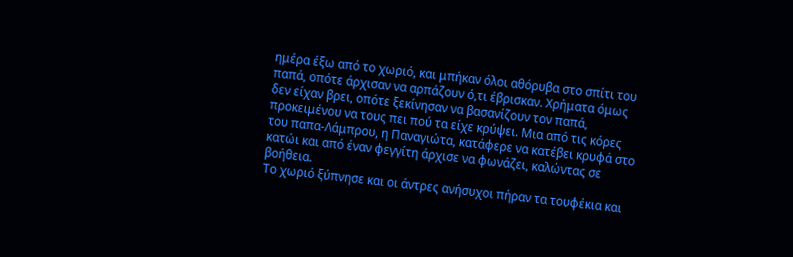ημέρα έξω από το χωριό, και μπήκαν όλοι αθόρυβα στο σπίτι του παπά, οπότε άρχισαν να αρπάζουν ό,τι έβρισκαν. Χρήματα όμως δεν είχαν βρει, οπότε ξεκίνησαν να βασανίζουν τον παπά, προκειμένου να τους πει πού τα είχε κρύψει. Μια από τις κόρες του παπα-Λάμπρου, η Παναγιώτα, κατάφερε να κατέβει κρυφά στο κατώι και από έναν φεγγίτη άρχισε να φωνάζει, καλώντας σε βοήθεια.
Το χωριό ξύπνησε και οι άντρες ανήσυχοι πήραν τα τουφέκια και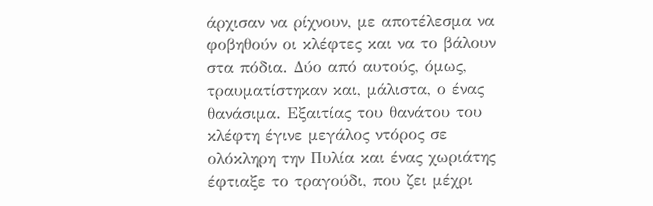άρχισαν να ρίχνουν, με αποτέλεσμα να φοβηθούν οι κλέφτες και να το βάλουν στα πόδια. Δύο από αυτούς, όμως, τραυματίστηκαν και, μάλιστα, ο ένας θανάσιμα. Εξαιτίας του θανάτου του κλέφτη έγινε μεγάλος ντόρος σε ολόκληρη την Πυλία και ένας χωριάτης έφτιαξε το τραγούδι, που ζει μέχρι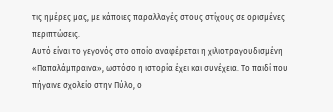τις ημέρες μας, με κάποιες παραλλαγές στους στίχους σε ορισμένες περιπτώσεις.
Αυτό είναι το γεγονός στο οποίο αναφέρεται η χιλιοτραγουδισμένη «Παπαλάμπραινα», ωστόσο η ιστορία έχει και συνέχεια. Το παιδί που πήγαινε σχολείο στην Πύλο, ο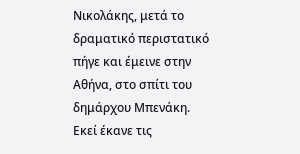Νικολάκης, μετά το δραματικό περιστατικό πήγε και έμεινε στην Αθήνα, στο σπίτι του δημάρχου Μπενάκη. Εκεί έκανε τις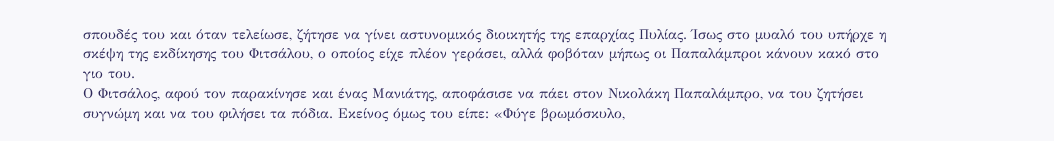σπουδές του και όταν τελείωσε, ζήτησε να γίνει αστυνομικός διοικητής της επαρχίας Πυλίας. Ίσως στο μυαλό του υπήρχε η σκέψη της εκδίκησης του Φιτσάλου, ο οποίος είχε πλέον γεράσει, αλλά φοβόταν μήπως οι Παπαλάμπροι κάνουν κακό στο γιο του.
Ο Φιτσάλος, αφού τον παρακίνησε και ένας Μανιάτης, αποφάσισε να πάει στον Νικολάκη Παπαλάμπρο, να του ζητήσει συγνώμη και να του φιλήσει τα πόδια. Εκείνος όμως του είπε: «Φύγε βρωμόσκυλο,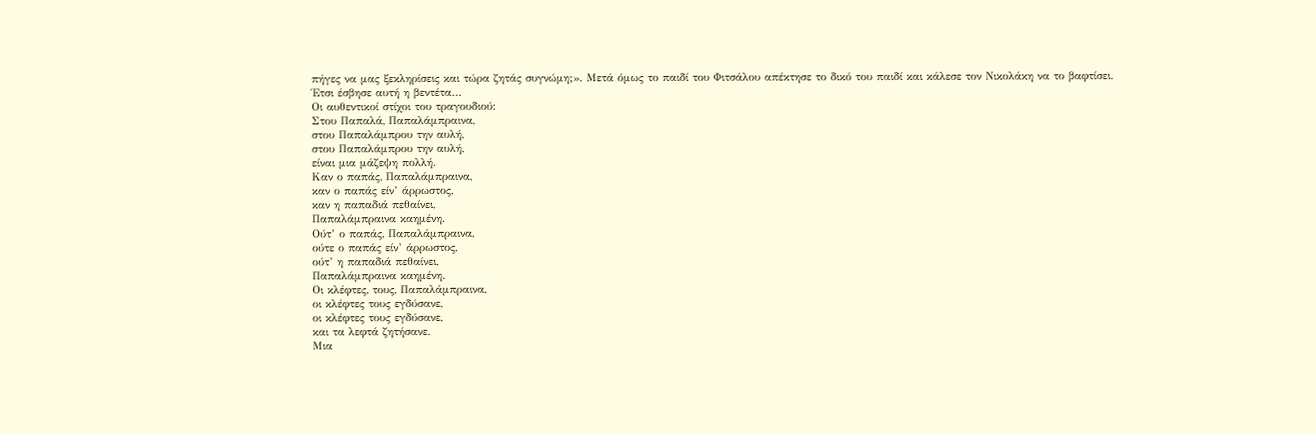πήγες να μας ξεκληρίσεις και τώρα ζητάς συγνώμη;». Μετά όμως το παιδί του Φιτσάλου απέκτησε το δικό του παιδί και κάλεσε τον Νικολάκη να το βαφτίσει. Έτσι έσβησε αυτή η βεντέτα…
Οι αυθεντικοί στίχοι του τραγουδιού:
Στου Παπαλά, Παπαλάμπραινα,
στου Παπαλάμπρου την αυλή,
στου Παπαλάμπρου την αυλή,
είναι μια μάζεψη πολλή.
Καν ο παπάς, Παπαλάμπραινα,
καν ο παπάς είν’ άρρωστος,
καν η παπαδιά πεθαίνει,
Παπαλάμπραινα καημένη.
Ούτ’ ο παπάς, Παπαλάμπραινα,
ούτε ο παπάς είν’ άρρωστος,
ούτ’ η παπαδιά πεθαίνει,
Παπαλάμπραινα καημένη.
Οι κλέφτες, τους, Παπαλάμπραινα,
οι κλέφτες τους εγδύσανε,
οι κλέφτες τους εγδύσανε,
και τα λεφτά ζητήσανε.
Μια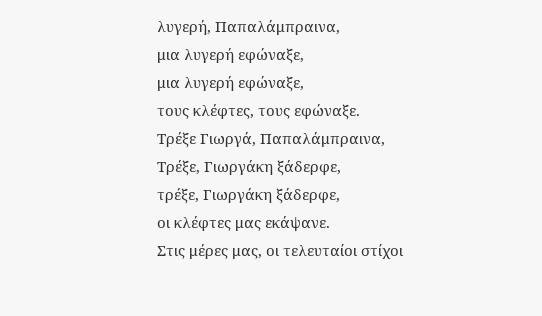λυγερή, Παπαλάμπραινα,
μια λυγερή εφώναξε,
μια λυγερή εφώναξε,
τους κλέφτες, τους εφώναξε.
Τρέξε Γιωργά, Παπαλάμπραινα,
Τρέξε, Γιωργάκη ξάδερφε,
τρέξε, Γιωργάκη ξάδερφε,
οι κλέφτες μας εκάψανε.
Στις μέρες μας, οι τελευταίοι στίχοι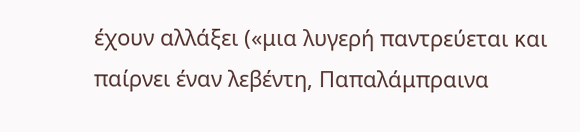έχουν αλλάξει («μια λυγερή παντρεύεται και παίρνει έναν λεβέντη, Παπαλάμπραινα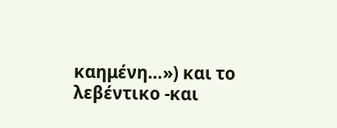καημένη…») και το λεβέντικο -και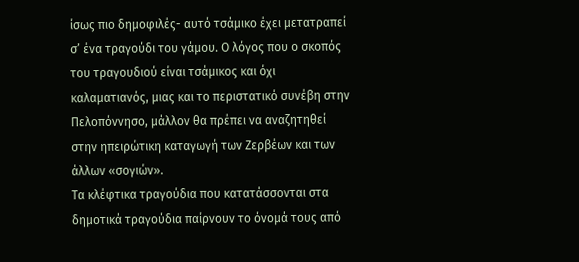ίσως πιο δημοφιλές- αυτό τσάμικο έχει μετατραπεί σ’ ένα τραγούδι του γάμου. Ο λόγος που ο σκοπός του τραγουδιού είναι τσάμικος και όχι καλαματιανός, μιας και το περιστατικό συνέβη στην Πελοπόννησο, μάλλον θα πρέπει να αναζητηθεί στην ηπειρώτικη καταγωγή των Ζερβέων και των άλλων «σογιών».
Τα κλέφτικα τραγούδια που κατατάσσονται στα δημοτικά τραγούδια παίρνουν το όνομά τους από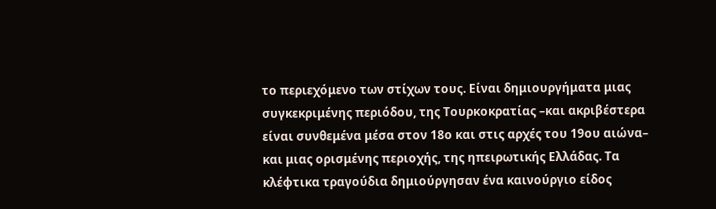το περιεχόμενο των στίχων τους. Είναι δημιουργήματα μιας συγκεκριμένης περιόδου, της Τουρκοκρατίας –και ακριβέστερα είναι συνθεμένα μέσα στον 18ο και στις αρχές του 19ου αιώνα– και μιας ορισμένης περιοχής, της ηπειρωτικής Ελλάδας. Τα κλέφτικα τραγούδια δημιούργησαν ένα καινούργιο είδος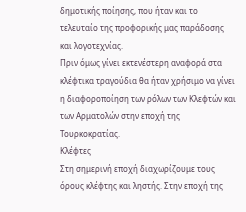δημοτικής ποίησης, που ήταν και το τελευταίο της προφορικής μας παράδοσης και λογοτεχνίας.
Πριν όμως γίνει εκτενέστερη αναφορά στα κλέφτικα τραγούδια θα ήταν χρήσιμο να γίνει η διαφοροποίηση των ρόλων των Κλεφτών και των Αρματολών στην εποχή της Τουρκοκρατίας.
Κλέφτες
Στη σημερινή εποχή διαχωρίζουμε τους όρους κλέφτης και ληστής. Στην εποχή της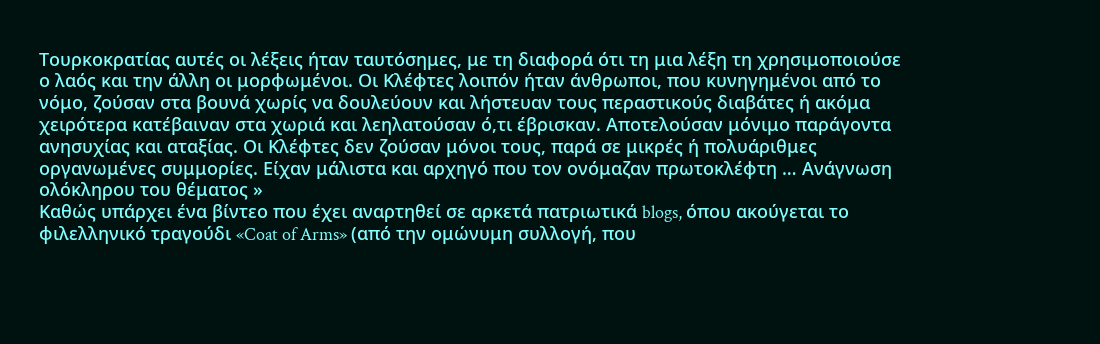Τουρκοκρατίας αυτές οι λέξεις ήταν ταυτόσημες, με τη διαφορά ότι τη μια λέξη τη χρησιμοποιούσε ο λαός και την άλλη οι μορφωμένοι. Οι Κλέφτες λοιπόν ήταν άνθρωποι, που κυνηγημένοι από το νόμο, ζούσαν στα βουνά χωρίς να δουλεύουν και λήστευαν τους περαστικούς διαβάτες ή ακόμα χειρότερα κατέβαιναν στα χωριά και λεηλατούσαν ό,τι έβρισκαν. Αποτελούσαν μόνιμο παράγοντα ανησυχίας και αταξίας. Οι Κλέφτες δεν ζούσαν μόνοι τους, παρά σε μικρές ή πολυάριθμες οργανωμένες συμμορίες. Είχαν μάλιστα και αρχηγό που τον ονόμαζαν πρωτοκλέφτη … Ανάγνωση ολόκληρου του θέματος »
Καθώς υπάρχει ένα βίντεο που έχει αναρτηθεί σε αρκετά πατριωτικά blogs, όπου ακούγεται το φιλελληνικό τραγούδι «Coat of Arms» (από την ομώνυμη συλλογή, που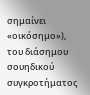σημαίνει «οικόσημο»), του διάσημου σουηδικού συγκροτήματος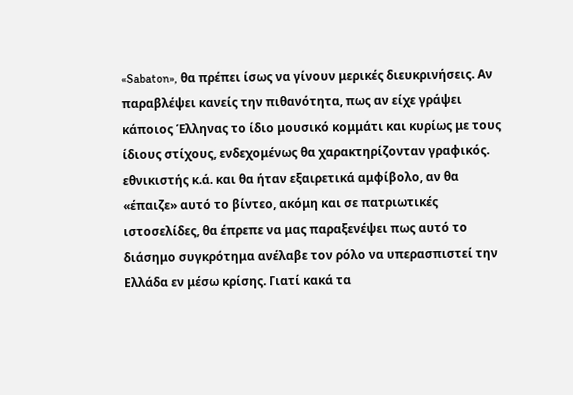«Sabaton», θα πρέπει ίσως να γίνουν μερικές διευκρινήσεις. Αν παραβλέψει κανείς την πιθανότητα, πως αν είχε γράψει κάποιος Έλληνας το ίδιο μουσικό κομμάτι και κυρίως με τους ίδιους στίχους, ενδεχομένως θα χαρακτηρίζονταν γραφικός. εθνικιστής κ.ά. και θα ήταν εξαιρετικά αμφίβολο, αν θα «έπαιζε» αυτό το βίντεο, ακόμη και σε πατριωτικές ιστοσελίδες, θα έπρεπε να μας παραξενέψει πως αυτό το διάσημο συγκρότημα ανέλαβε τον ρόλο να υπερασπιστεί την Ελλάδα εν μέσω κρίσης. Γιατί κακά τα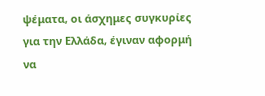ψέματα, οι άσχημες συγκυρίες για την Ελλάδα, έγιναν αφορμή να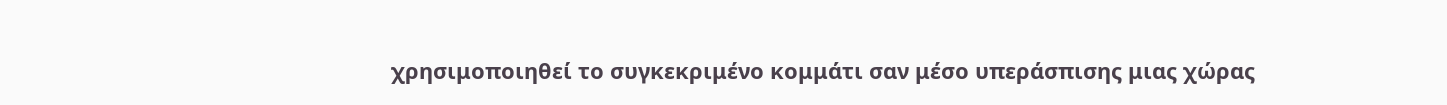χρησιμοποιηθεί το συγκεκριμένο κομμάτι σαν μέσο υπεράσπισης μιας χώρας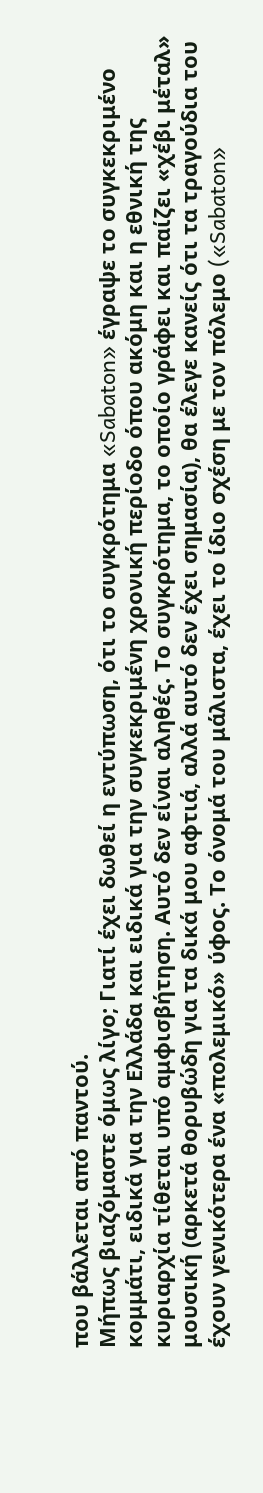που βάλλεται από παντού.
Μήπως βιαζόμαστε όμως λίγο; Γιατί έχει δωθεί η εντύπωση, ότι το συγκρότημα «Sabaton» έγραψε το συγκεκριμένο κομμάτι, ειδικά για την Ελλάδα και ειδικά για την συγκεκριμένη χρονική περίοδο όπου ακόμη και η εθνική της κυριαρχία τίθεται υπό αμφισβήτηση. Αυτό δεν είναι αληθές. Το συγκρότημα, το οποίο γράφει και παίζει «χέβι μέταλ» μουσική (αρκετά θορυβώδη για τα δικά μου αφτιά, αλλά αυτό δεν έχει σημασία), θα έλεγε κανείς ότι τα τραγούδια του έχουν γενικότερα ένα «πολεμικό» ύφος. Το όνομά του μάλιστα, έχει το ίδιο σχέση με τον πόλεμο («Sabaton»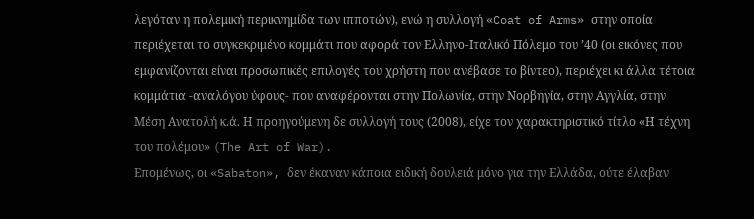λεγόταν η πολεμική περικνημίδα των ιπποτών), ενώ η συλλογή «Coat of Arms» στην οποία περιέχεται το συγκεκριμένο κομμάτι που αφορά τον Ελληνο-Ιταλικό Πόλεμο του ’40 (οι εικόνες που εμφανίζονται είναι προσωπικές επιλογές του χρήστη που ανέβασε το βίντεο), περιέχει κι άλλα τέτοια κομμάτια -αναλόγου ύφους- που αναφέρονται στην Πολωνία, στην Νορβηγία, στην Αγγλία, στην Μέση Ανατολή κ.ά. Η προηγούμενη δε συλλογή τους (2008), είχε τον χαρακτηριστικό τίτλο «Η τέχνη του πολέμου» (The Art of War).
Επομένως, οι «Sabaton», δεν έκαναν κάποια ειδική δουλειά μόνο για την Ελλάδα, ούτε έλαβαν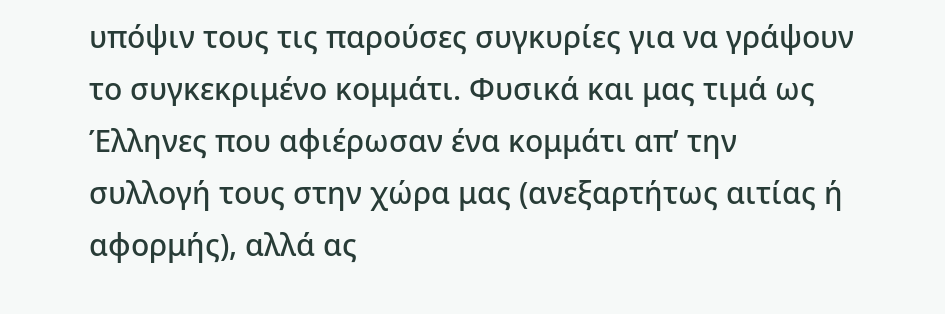υπόψιν τους τις παρούσες συγκυρίες για να γράψουν το συγκεκριμένο κομμάτι. Φυσικά και μας τιμά ως Έλληνες που αφιέρωσαν ένα κομμάτι απ’ την συλλογή τους στην χώρα μας (ανεξαρτήτως αιτίας ή αφορμής), αλλά ας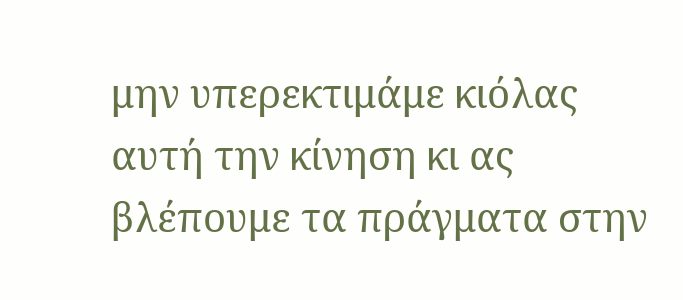μην υπερεκτιμάμε κιόλας αυτή την κίνηση κι ας βλέπουμε τα πράγματα στην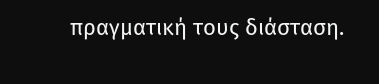πραγματική τους διάσταση.